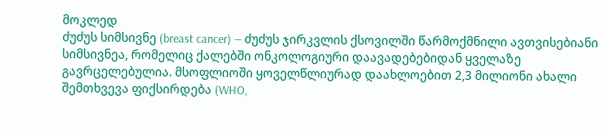მოკლედ
ძუძუს სიმსივნე (breast cancer) — ძუძუს ჯირკვლის ქსოვილში წარმოქმნილი ავთვისებიანი სიმსივნეა, რომელიც ქალებში ონკოლოგიური დაავადებებიდან ყველაზე გავრცელებულია. მსოფლიოში ყოველწლიურად დაახლოებით 2,3 მილიონი ახალი შემთხვევა ფიქსირდება (WHO,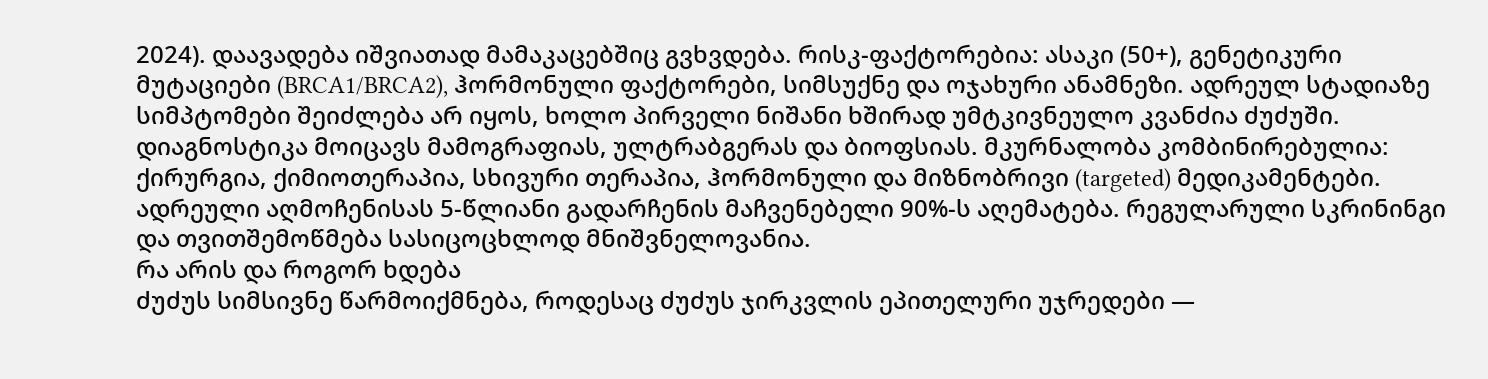2024). დაავადება იშვიათად მამაკაცებშიც გვხვდება. რისკ-ფაქტორებია: ასაკი (50+), გენეტიკური მუტაციები (BRCA1/BRCA2), ჰორმონული ფაქტორები, სიმსუქნე და ოჯახური ანამნეზი. ადრეულ სტადიაზე სიმპტომები შეიძლება არ იყოს, ხოლო პირველი ნიშანი ხშირად უმტკივნეულო კვანძია ძუძუში. დიაგნოსტიკა მოიცავს მამოგრაფიას, ულტრაბგერას და ბიოფსიას. მკურნალობა კომბინირებულია: ქირურგია, ქიმიოთერაპია, სხივური თერაპია, ჰორმონული და მიზნობრივი (targeted) მედიკამენტები. ადრეული აღმოჩენისას 5-წლიანი გადარჩენის მაჩვენებელი 90%-ს აღემატება. რეგულარული სკრინინგი და თვითშემოწმება სასიცოცხლოდ მნიშვნელოვანია.
რა არის და როგორ ხდება
ძუძუს სიმსივნე წარმოიქმნება, როდესაც ძუძუს ჯირკვლის ეპითელური უჯრედები —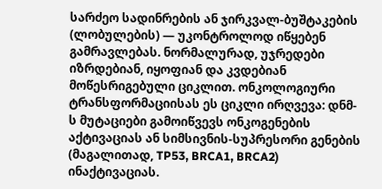სარძეო სადინრების ან ჯირკვალ-ბუშტაკების (ლობულების) — უკონტროლოდ იწყებენ გამრავლებას. ნორმალურად, უჯრედები იზრდებიან, იყოფიან და კვდებიან მოწესრიგებული ციკლით. ონკოლოგიური ტრანსფორმაციისას ეს ციკლი ირღვევა: დნმ-ს მუტაციები გამოიწვევს ონკოგენების აქტივაციას ან სიმსივნის-სუპრესორი გენების (მაგალითად, TP53, BRCA1, BRCA2) ინაქტივაციას.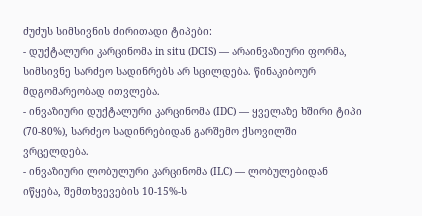ძუძუს სიმსივნის ძირითადი ტიპები:
- დუქტალური კარცინომა in situ (DCIS) — არაინვაზიური ფორმა, სიმსივნე სარძეო სადინრებს არ სცილდება. წინაკიბოურ მდგომარეობად ითვლება.
- ინვაზიური დუქტალური კარცინომა (IDC) — ყველაზე ხშირი ტიპი (70-80%), სარძეო სადინრებიდან გარშემო ქსოვილში ვრცელდება.
- ინვაზიური ლობულური კარცინომა (ILC) — ლობულებიდან იწყება, შემთხვევების 10-15%-ს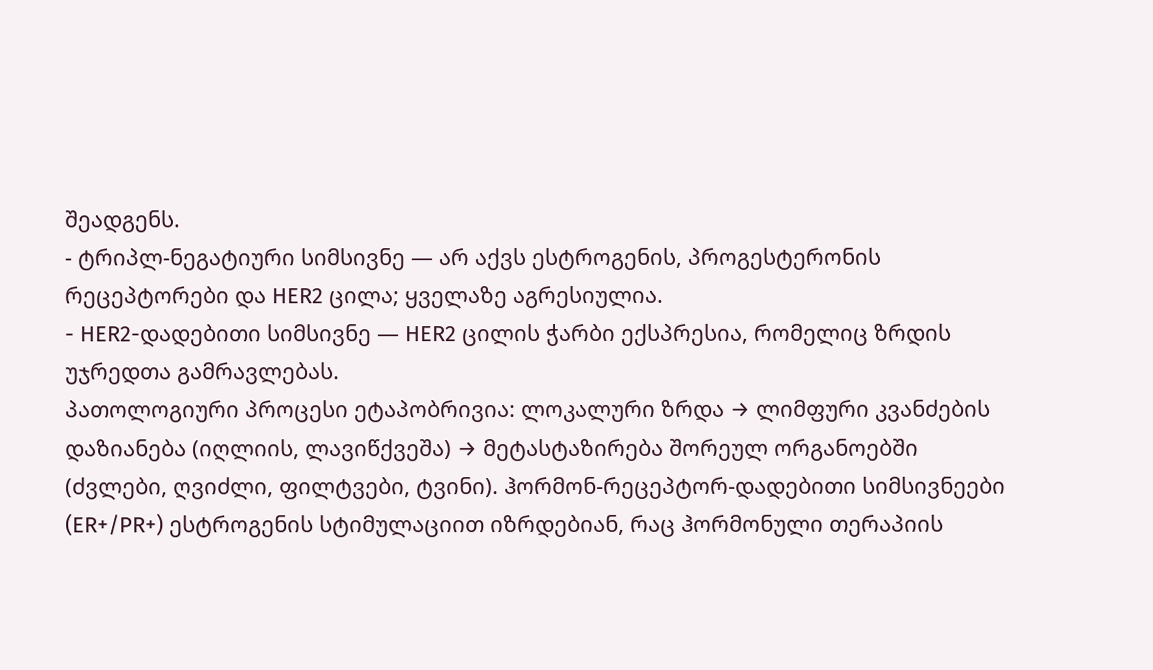შეადგენს.
- ტრიპლ-ნეგატიური სიმსივნე — არ აქვს ესტროგენის, პროგესტერონის რეცეპტორები და HER2 ცილა; ყველაზე აგრესიულია.
- HER2-დადებითი სიმსივნე — HER2 ცილის ჭარბი ექსპრესია, რომელიც ზრდის უჯრედთა გამრავლებას.
პათოლოგიური პროცესი ეტაპობრივია: ლოკალური ზრდა → ლიმფური კვანძების დაზიანება (იღლიის, ლავიწქვეშა) → მეტასტაზირება შორეულ ორგანოებში (ძვლები, ღვიძლი, ფილტვები, ტვინი). ჰორმონ-რეცეპტორ-დადებითი სიმსივნეები (ER+/PR+) ესტროგენის სტიმულაციით იზრდებიან, რაც ჰორმონული თერაპიის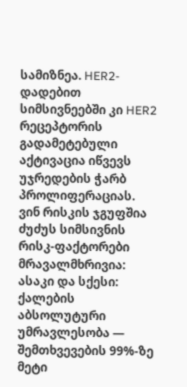სამიზნეა. HER2-დადებით სიმსივნეებში კი HER2 რეცეპტორის გადამეტებული აქტივაცია იწვევს უჯრედების ჭარბ პროლიფერაციას.
ვინ რისკის ჯგუფშია
ძუძუს სიმსივნის რისკ-ფაქტორები მრავალმხრივია:
ასაკი და სქესი: ქალების აბსოლუტური უმრავლესობა — შემთხვევების 99%-ზე მეტი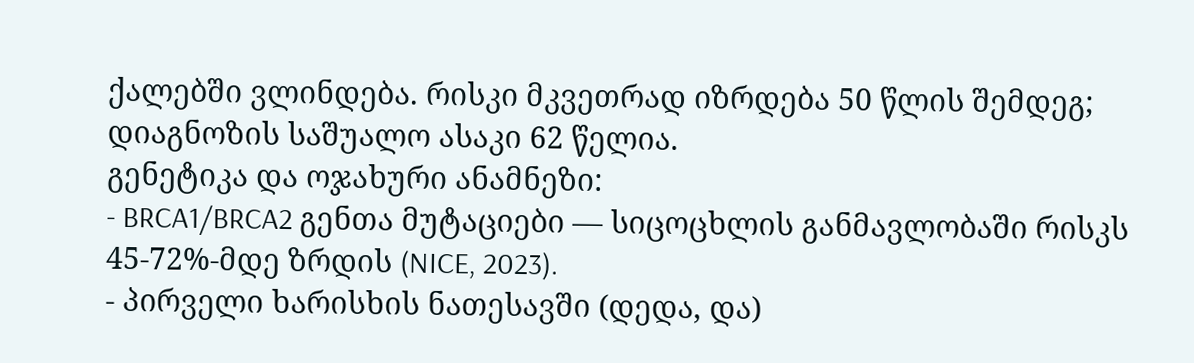ქალებში ვლინდება. რისკი მკვეთრად იზრდება 50 წლის შემდეგ; დიაგნოზის საშუალო ასაკი 62 წელია.
გენეტიკა და ოჯახური ანამნეზი:
- BRCA1/BRCA2 გენთა მუტაციები — სიცოცხლის განმავლობაში რისკს 45-72%-მდე ზრდის (NICE, 2023).
- პირველი ხარისხის ნათესავში (დედა, და)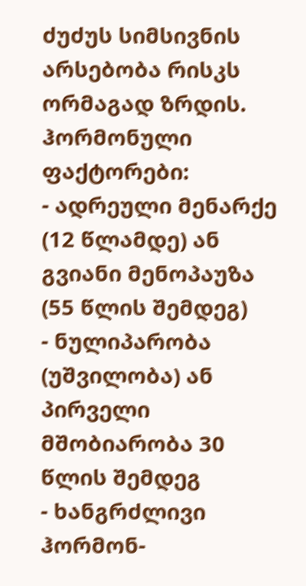ძუძუს სიმსივნის არსებობა რისკს ორმაგად ზრდის.
ჰორმონული ფაქტორები:
- ადრეული მენარქე (12 წლამდე) ან გვიანი მენოპაუზა (55 წლის შემდეგ)
- ნულიპარობა (უშვილობა) ან პირველი მშობიარობა 30 წლის შემდეგ
- ხანგრძლივი ჰორმონ-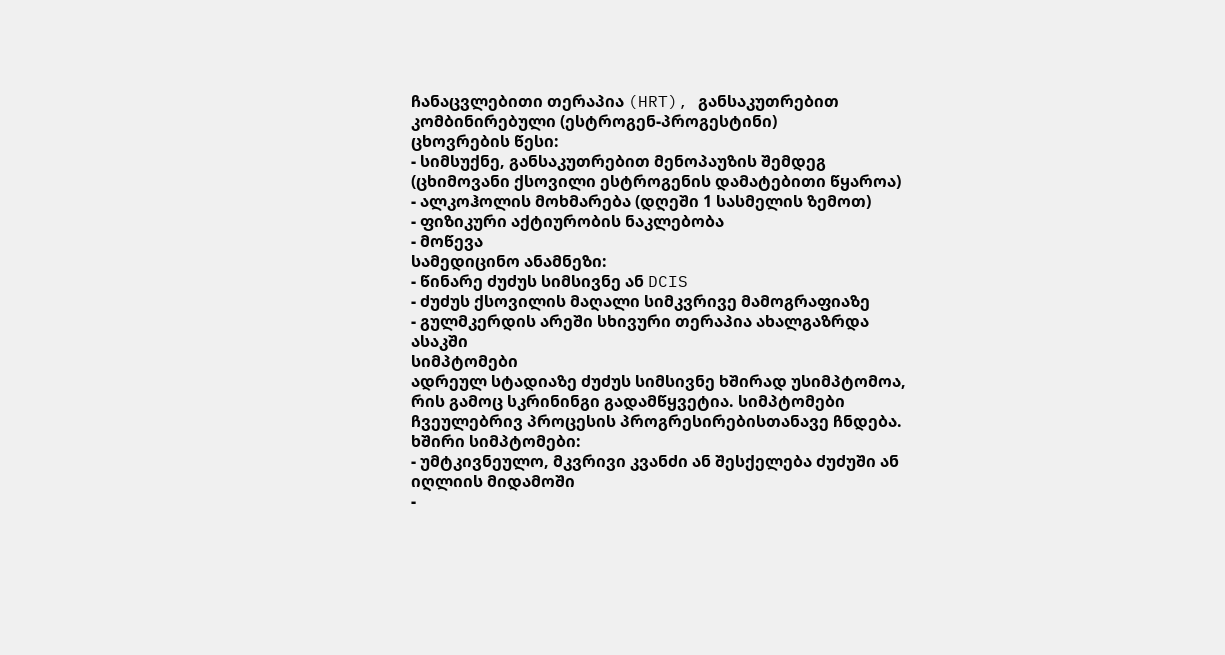ჩანაცვლებითი თერაპია (HRT), განსაკუთრებით კომბინირებული (ესტროგენ-პროგესტინი)
ცხოვრების წესი:
- სიმსუქნე, განსაკუთრებით მენოპაუზის შემდეგ (ცხიმოვანი ქსოვილი ესტროგენის დამატებითი წყაროა)
- ალკოჰოლის მოხმარება (დღეში 1 სასმელის ზემოთ)
- ფიზიკური აქტიურობის ნაკლებობა
- მოწევა
სამედიცინო ანამნეზი:
- წინარე ძუძუს სიმსივნე ან DCIS
- ძუძუს ქსოვილის მაღალი სიმკვრივე მამოგრაფიაზე
- გულმკერდის არეში სხივური თერაპია ახალგაზრდა ასაკში
სიმპტომები
ადრეულ სტადიაზე ძუძუს სიმსივნე ხშირად უსიმპტომოა, რის გამოც სკრინინგი გადამწყვეტია. სიმპტომები ჩვეულებრივ პროცესის პროგრესირებისთანავე ჩნდება.
ხშირი სიმპტომები:
- უმტკივნეულო, მკვრივი კვანძი ან შესქელება ძუძუში ან იღლიის მიდამოში
-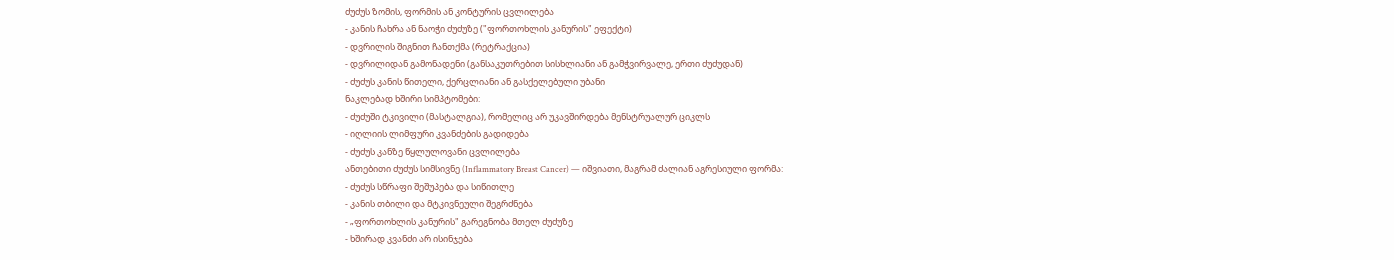ძუძუს ზომის, ფორმის ან კონტურის ცვლილება
- კანის ჩახრა ან ნაოჭი ძუძუზე ("ფორთოხლის კანურის" ეფექტი)
- დვრილის შიგნით ჩანთქმა (რეტრაქცია)
- დვრილიდან გამონადენი (განსაკუთრებით სისხლიანი ან გამჭვირვალე, ერთი ძუძუდან)
- ძუძუს კანის წითელი, ქერცლიანი ან გასქელებული უბანი
ნაკლებად ხშირი სიმპტომები:
- ძუძუში ტკივილი (მასტალგია), რომელიც არ უკავშირდება მენსტრუალურ ციკლს
- იღლიის ლიმფური კვანძების გადიდება
- ძუძუს კანზე წყლულოვანი ცვლილება
ანთებითი ძუძუს სიმსივნე (Inflammatory Breast Cancer) — იშვიათი, მაგრამ ძალიან აგრესიული ფორმა:
- ძუძუს სწრაფი შეშუპება და სიწითლე
- კანის თბილი და მტკივნეული შეგრძნება
- „ფორთოხლის კანურის" გარეგნობა მთელ ძუძუზე
- ხშირად კვანძი არ ისინჯება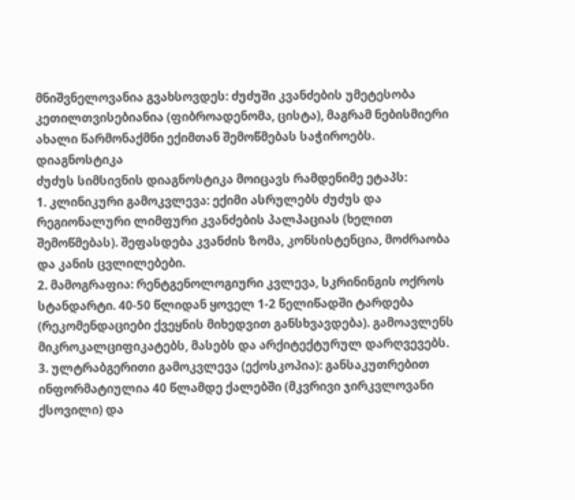მნიშვნელოვანია გვახსოვდეს: ძუძუში კვანძების უმეტესობა კეთილთვისებიანია (ფიბროადენომა, ცისტა), მაგრამ ნებისმიერი ახალი წარმონაქმნი ექიმთან შემოწმებას საჭიროებს.
დიაგნოსტიკა
ძუძუს სიმსივნის დიაგნოსტიკა მოიცავს რამდენიმე ეტაპს:
1. კლინიკური გამოკვლევა: ექიმი ასრულებს ძუძუს და რეგიონალური ლიმფური კვანძების პალპაციას (ხელით შემოწმებას). შეფასდება კვანძის ზომა, კონსისტენცია, მოძრაობა და კანის ცვლილებები.
2. მამოგრაფია: რენტგენოლოგიური კვლევა, სკრინინგის ოქროს სტანდარტი. 40-50 წლიდან ყოველ 1-2 წელიწადში ტარდება (რეკომენდაციები ქვეყნის მიხედვით განსხვავდება). გამოავლენს მიკროკალციფიკატებს, მასებს და არქიტექტურულ დარღვევებს.
3. ულტრაბგერითი გამოკვლევა (ექოსკოპია): განსაკუთრებით ინფორმატიულია 40 წლამდე ქალებში (მკვრივი ჯირკვლოვანი ქსოვილი) და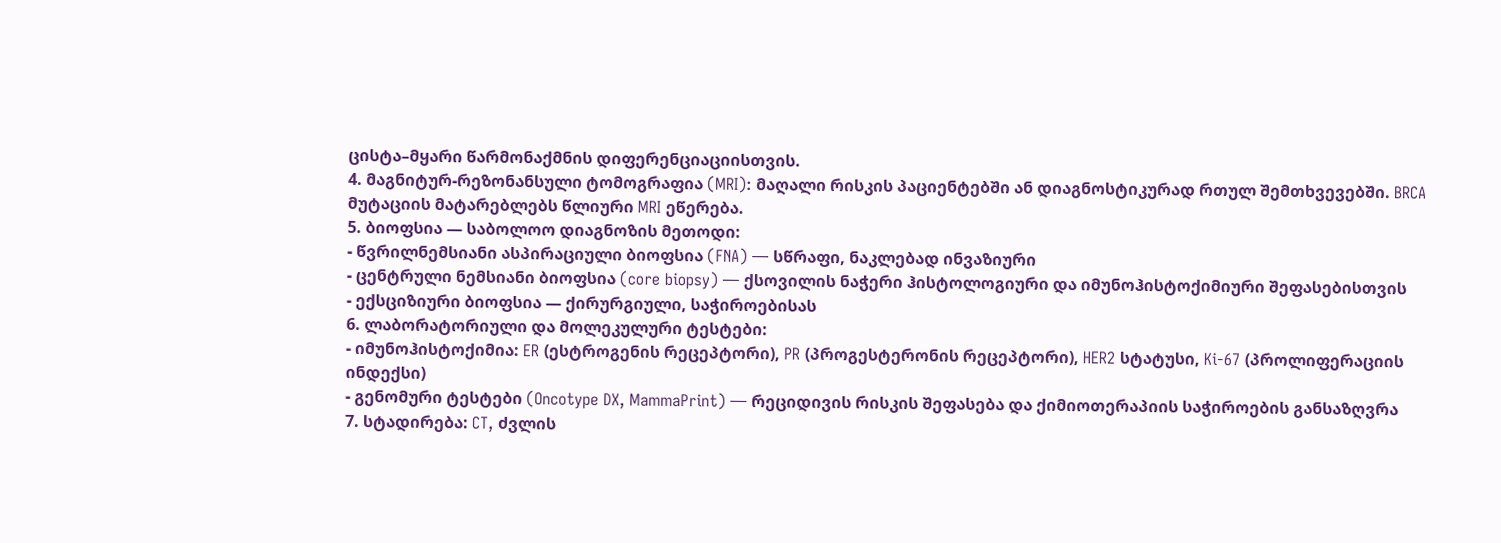ცისტა–მყარი წარმონაქმნის დიფერენციაციისთვის.
4. მაგნიტურ-რეზონანსული ტომოგრაფია (MRI): მაღალი რისკის პაციენტებში ან დიაგნოსტიკურად რთულ შემთხვევებში. BRCA მუტაციის მატარებლებს წლიური MRI ეწერება.
5. ბიოფსია — საბოლოო დიაგნოზის მეთოდი:
- წვრილნემსიანი ასპირაციული ბიოფსია (FNA) — სწრაფი, ნაკლებად ინვაზიური
- ცენტრული ნემსიანი ბიოფსია (core biopsy) — ქსოვილის ნაჭერი ჰისტოლოგიური და იმუნოჰისტოქიმიური შეფასებისთვის
- ექსციზიური ბიოფსია — ქირურგიული, საჭიროებისას
6. ლაბორატორიული და მოლეკულური ტესტები:
- იმუნოჰისტოქიმია: ER (ესტროგენის რეცეპტორი), PR (პროგესტერონის რეცეპტორი), HER2 სტატუსი, Ki-67 (პროლიფერაციის ინდექსი)
- გენომური ტესტები (Oncotype DX, MammaPrint) — რეციდივის რისკის შეფასება და ქიმიოთერაპიის საჭიროების განსაზღვრა
7. სტადირება: CT, ძვლის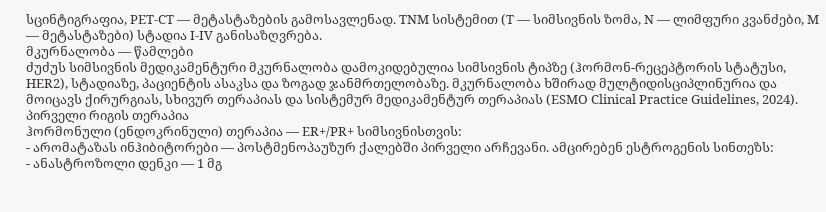სცინტიგრაფია, PET-CT — მეტასტაზების გამოსავლენად. TNM სისტემით (T — სიმსივნის ზომა, N — ლიმფური კვანძები, M — მეტასტაზები) სტადია I-IV განისაზღვრება.
მკურნალობა — წამლები
ძუძუს სიმსივნის მედიკამენტური მკურნალობა დამოკიდებულია სიმსივნის ტიპზე (ჰორმონ-რეცეპტორის სტატუსი, HER2), სტადიაზე, პაციენტის ასაკსა და ზოგად ჯანმრთელობაზე. მკურნალობა ხშირად მულტიდისციპლინურია და მოიცავს ქირურგიას, სხივურ თერაპიას და სისტემურ მედიკამენტურ თერაპიას (ESMO Clinical Practice Guidelines, 2024).
პირველი რიგის თერაპია
ჰორმონული (ენდოკრინული) თერაპია — ER+/PR+ სიმსივნისთვის:
- არომატაზას ინჰიბიტორები — პოსტმენოპაუზურ ქალებში პირველი არჩევანი. ამცირებენ ესტროგენის სინთეზს:
- ანასტროზოლი დენკი — 1 მგ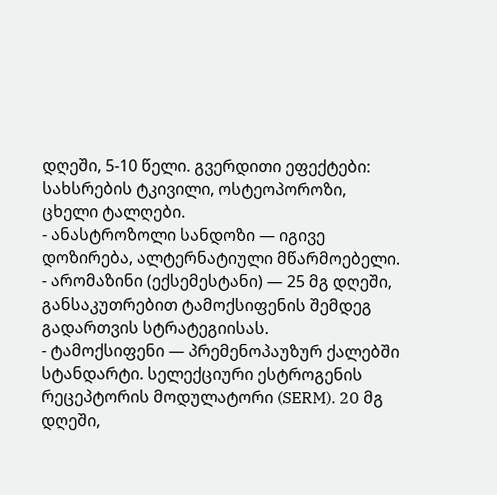დღეში, 5-10 წელი. გვერდითი ეფექტები: სახსრების ტკივილი, ოსტეოპოროზი, ცხელი ტალღები.
- ანასტროზოლი სანდოზი — იგივე დოზირება, ალტერნატიული მწარმოებელი.
- არომაზინი (ექსემესტანი) — 25 მგ დღეში, განსაკუთრებით ტამოქსიფენის შემდეგ გადართვის სტრატეგიისას.
- ტამოქსიფენი — პრემენოპაუზურ ქალებში სტანდარტი. სელექციური ესტროგენის რეცეპტორის მოდულატორი (SERM). 20 მგ დღეში,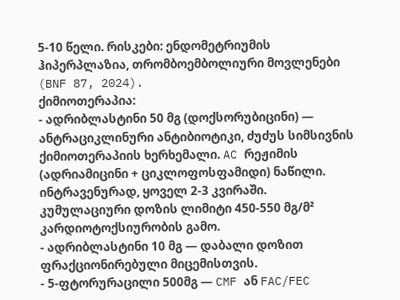5-10 წელი. რისკები: ენდომეტრიუმის ჰიპერპლაზია, თრომბოემბოლიური მოვლენები (BNF 87, 2024).
ქიმიოთერაპია:
- ადრიბლასტინი 50 მგ (დოქსორუბიცინი) — ანტრაციკლინური ანტიბიოტიკი, ძუძუს სიმსივნის ქიმიოთერაპიის ხერხემალი. AC რეჟიმის (ადრიამიცინი + ციკლოფოსფამიდი) ნაწილი. ინტრავენურად, ყოველ 2-3 კვირაში. კუმულაციური დოზის ლიმიტი 450-550 მგ/მ² კარდიოტოქსიურობის გამო.
- ადრიბლასტინი 10 მგ — დაბალი დოზით ფრაქციონირებული მიცემისთვის.
- 5-ფტორურაცილი 500მგ — CMF ან FAC/FEC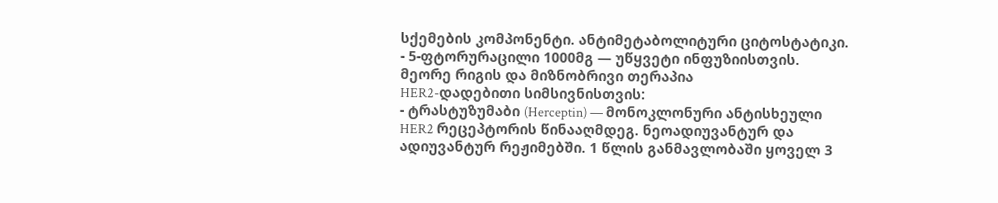სქემების კომპონენტი. ანტიმეტაბოლიტური ციტოსტატიკი.
- 5-ფტორურაცილი 1000მგ — უწყვეტი ინფუზიისთვის.
მეორე რიგის და მიზნობრივი თერაპია
HER2-დადებითი სიმსივნისთვის:
- ტრასტუზუმაბი (Herceptin) — მონოკლონური ანტისხეული HER2 რეცეპტორის წინააღმდეგ. ნეოადიუვანტურ და ადიუვანტურ რეჟიმებში. 1 წლის განმავლობაში ყოველ 3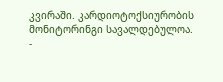კვირაში. კარდიოტოქსიურობის მონიტორინგი სავალდებულოა.
-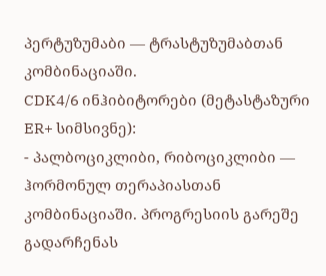პერტუზუმაბი — ტრასტუზუმაბთან კომბინაციაში.
CDK4/6 ინჰიბიტორები (მეტასტაზური ER+ სიმსივნე):
- პალბოციკლიბი, რიბოციკლიბი — ჰორმონულ თერაპიასთან კომბინაციაში. პროგრესიის გარეშე გადარჩენას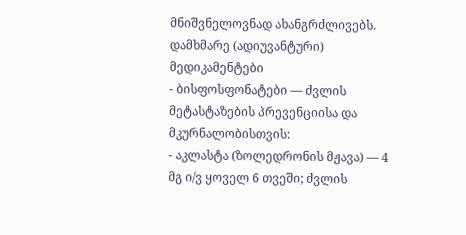მნიშვნელოვნად ახანგრძლივებს.
დამხმარე (ადიუვანტური) მედიკამენტები
- ბისფოსფონატები — ძვლის მეტასტაზების პრევენციისა და მკურნალობისთვის:
- აკლასტა (ზოლედრონის მჟავა) — 4 მგ ი/ვ ყოველ 6 თვეში; ძვლის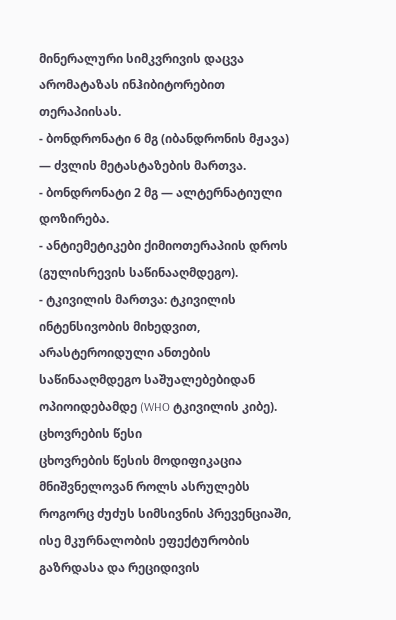მინერალური სიმკვრივის დაცვა არომატაზას ინჰიბიტორებით თერაპიისას.
- ბონდრონატი 6 მგ (იბანდრონის მჟავა) — ძვლის მეტასტაზების მართვა.
- ბონდრონატი 2 მგ — ალტერნატიული დოზირება.
- ანტიემეტიკები ქიმიოთერაპიის დროს (გულისრევის საწინააღმდეგო).
- ტკივილის მართვა: ტკივილის ინტენსივობის მიხედვით, არასტეროიდული ანთების საწინააღმდეგო საშუალებებიდან ოპიოიდებამდე (WHO ტკივილის კიბე).
ცხოვრების წესი
ცხოვრების წესის მოდიფიკაცია მნიშვნელოვან როლს ასრულებს როგორც ძუძუს სიმსივნის პრევენციაში, ისე მკურნალობის ეფექტურობის გაზრდასა და რეციდივის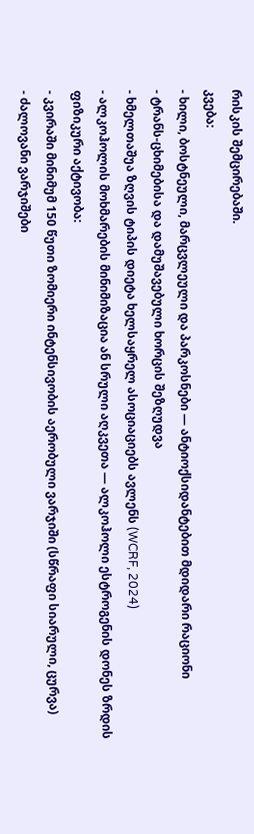რისკის შემცირებაში.
კვება:
- ხილი, ბოსტნეული, მარცვლეული და პარკოსნები — ანტიოქსიდანტებით მდიდარი რაციონი
- ტრანს-ცხიმებისა და დამუშავებული ხორცის შეზღუდვა
- ხმელთაშუა ზღვის ტიპის დიეტა ხელსაყრელ ასოციაციებს ავლენს (WCRF, 2024)
- ალკოჰოლის მოხმარების მინიმიზაცია ან სრული აღკვეთა — ალკოჰოლი ესტროგენის დონეს ზრდის
ფიზიკური აქტივობა:
- კვირაში მინიმუმ 150 წუთი ზომიერი ინტენსივობის აერობული ვარჯიში (სწრაფი სიარული, ცურვა)
- ძალოვანი ვარჯიშები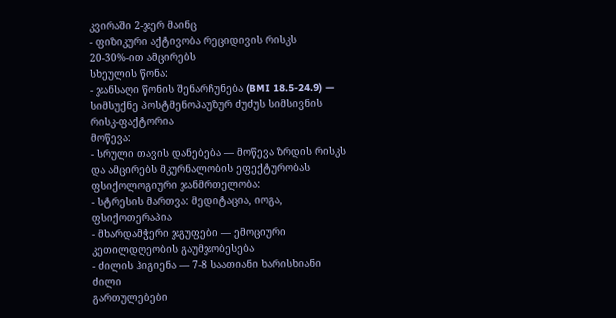კვირაში 2-ჯერ მაინც
- ფიზიკური აქტივობა რეციდივის რისკს 20-30%-ით ამცირებს
სხეულის წონა:
- ჯანსაღი წონის შენარჩუნება (BMI 18.5-24.9) — სიმსუქნე პოსტმენოპაუზურ ძუძუს სიმსივნის რისკ-ფაქტორია
მოწევა:
- სრული თავის დანებება — მოწევა ზრდის რისკს და ამცირებს მკურნალობის ეფექტურობას
ფსიქოლოგიური ჯანმრთელობა:
- სტრესის მართვა: მედიტაცია, იოგა, ფსიქოთერაპია
- მხარდამჭერი ჯგუფები — ემოციური კეთილდღეობის გაუმჯობესება
- ძილის ჰიგიენა — 7-8 საათიანი ხარისხიანი ძილი
გართულებები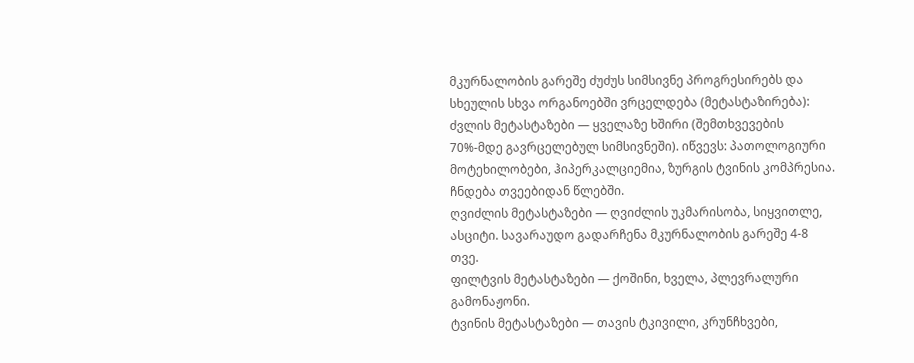მკურნალობის გარეშე ძუძუს სიმსივნე პროგრესირებს და სხეულის სხვა ორგანოებში ვრცელდება (მეტასტაზირება):
ძვლის მეტასტაზები — ყველაზე ხშირი (შემთხვევების 70%-მდე გავრცელებულ სიმსივნეში). იწვევს: პათოლოგიური მოტეხილობები, ჰიპერკალციემია, ზურგის ტვინის კომპრესია. ჩნდება თვეებიდან წლებში.
ღვიძლის მეტასტაზები — ღვიძლის უკმარისობა, სიყვითლე, ასციტი. სავარაუდო გადარჩენა მკურნალობის გარეშე 4-8 თვე.
ფილტვის მეტასტაზები — ქოშინი, ხველა, პლევრალური გამონაჟონი.
ტვინის მეტასტაზები — თავის ტკივილი, კრუნჩხვები,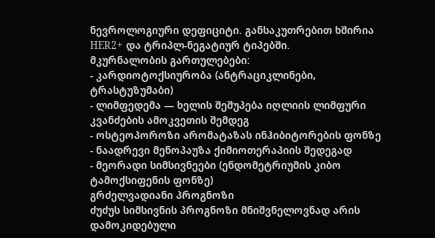ნევროლოგიური დეფიციტი. განსაკუთრებით ხშირია HER2+ და ტრიპლ-ნეგატიურ ტიპებში.
მკურნალობის გართულებები:
- კარდიოტოქსიურობა (ანტრაციკლინები, ტრასტუზუმაბი)
- ლიმფედემა — ხელის შეშუპება იღლიის ლიმფური კვანძების ამოკვეთის შემდეგ
- ოსტეოპოროზი არომატაზას ინჰიბიტორების ფონზე
- ნაადრევი მენოპაუზა ქიმიოთერაპიის შედეგად
- მეორადი სიმსივნეები (ენდომეტრიუმის კიბო ტამოქსიფენის ფონზე)
გრძელვადიანი პროგნოზი
ძუძუს სიმსივნის პროგნოზი მნიშვნელოვნად არის დამოკიდებული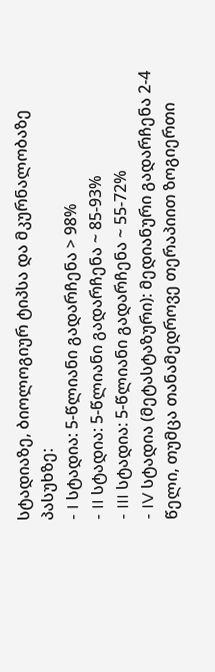სტადიაზე, ბიოლოგიურ ტიპსა და მკურნალობაზე პასუხზე:
- I სტადია: 5-წლიანი გადარჩენა > 98%
- II სტადია: 5-წლიანი გადარჩენა ~ 85-93%
- III სტადია: 5-წლიანი გადარჩენა ~ 55-72%
- IV სტადია (მეტასტაზური): მედიანური გადარჩენა 2-4 წელი, თუმცა თანამედროვე თერაპიით ზოგიერთი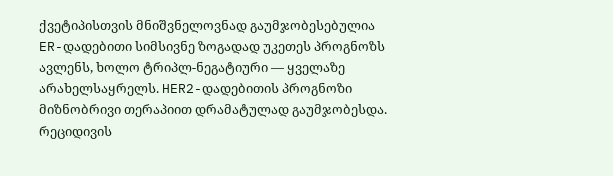ქვეტიპისთვის მნიშვნელოვნად გაუმჯობესებულია
ER-დადებითი სიმსივნე ზოგადად უკეთეს პროგნოზს ავლენს, ხოლო ტრიპლ-ნეგატიური — ყველაზე არახელსაყრელს. HER2-დადებითის პროგნოზი მიზნობრივი თერაპიით დრამატულად გაუმჯობესდა. რეციდივის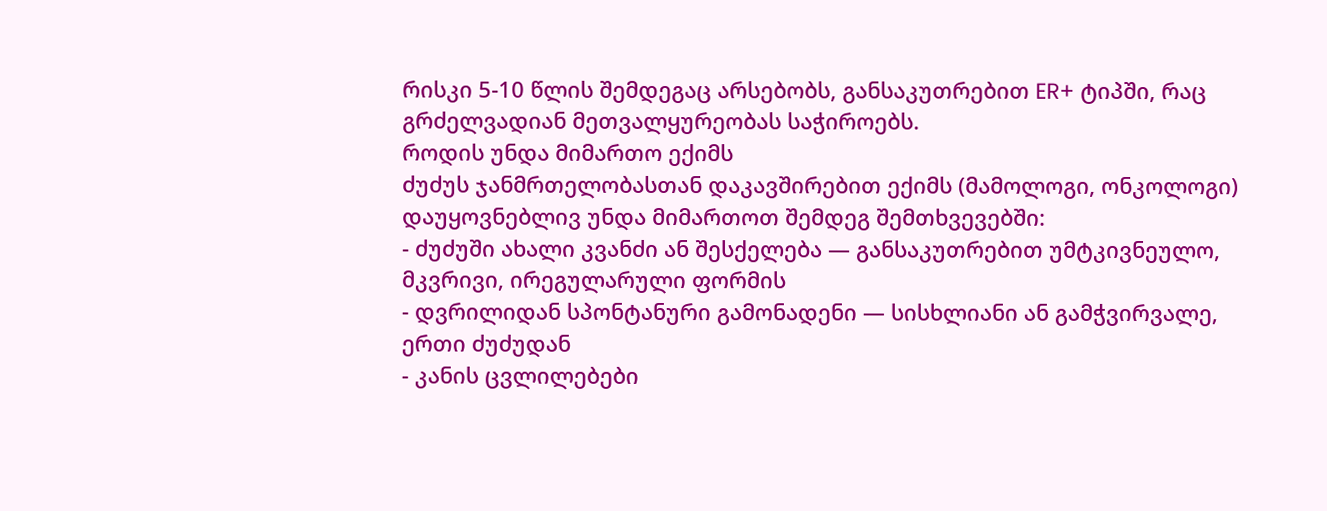რისკი 5-10 წლის შემდეგაც არსებობს, განსაკუთრებით ER+ ტიპში, რაც გრძელვადიან მეთვალყურეობას საჭიროებს.
როდის უნდა მიმართო ექიმს
ძუძუს ჯანმრთელობასთან დაკავშირებით ექიმს (მამოლოგი, ონკოლოგი) დაუყოვნებლივ უნდა მიმართოთ შემდეგ შემთხვევებში:
- ძუძუში ახალი კვანძი ან შესქელება — განსაკუთრებით უმტკივნეულო, მკვრივი, ირეგულარული ფორმის
- დვრილიდან სპონტანური გამონადენი — სისხლიანი ან გამჭვირვალე, ერთი ძუძუდან
- კანის ცვლილებები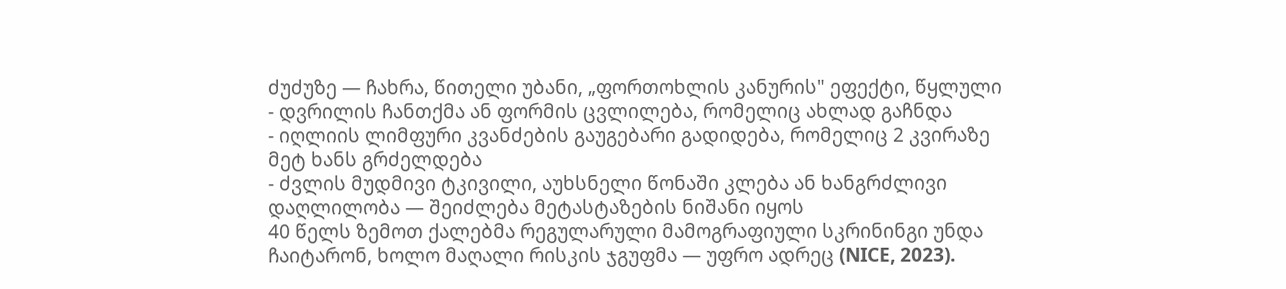ძუძუზე — ჩახრა, წითელი უბანი, „ფორთოხლის კანურის" ეფექტი, წყლული
- დვრილის ჩანთქმა ან ფორმის ცვლილება, რომელიც ახლად გაჩნდა
- იღლიის ლიმფური კვანძების გაუგებარი გადიდება, რომელიც 2 კვირაზე მეტ ხანს გრძელდება
- ძვლის მუდმივი ტკივილი, აუხსნელი წონაში კლება ან ხანგრძლივი დაღლილობა — შეიძლება მეტასტაზების ნიშანი იყოს
40 წელს ზემოთ ქალებმა რეგულარული მამოგრაფიული სკრინინგი უნდა ჩაიტარონ, ხოლო მაღალი რისკის ჯგუფმა — უფრო ადრეც (NICE, 2023).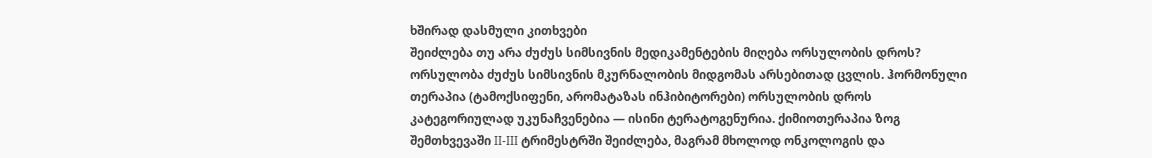ხშირად დასმული კითხვები
შეიძლება თუ არა ძუძუს სიმსივნის მედიკამენტების მიღება ორსულობის დროს?
ორსულობა ძუძუს სიმსივნის მკურნალობის მიდგომას არსებითად ცვლის. ჰორმონული თერაპია (ტამოქსიფენი, არომატაზას ინჰიბიტორები) ორსულობის დროს კატეგორიულად უკუნაჩვენებია — ისინი ტერატოგენურია. ქიმიოთერაპია ზოგ შემთხვევაში II-III ტრიმესტრში შეიძლება, მაგრამ მხოლოდ ონკოლოგის და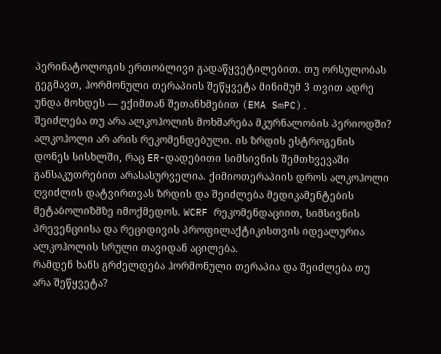პერინატოლოგის ერთობლივი გადაწყვეტილებით. თუ ორსულობას გეგმავთ, ჰორმონული თერაპიის შეწყვეტა მინიმუმ 3 თვით ადრე უნდა მოხდეს — ექიმთან შეთანხმებით (EMA SmPC).
შეიძლება თუ არა ალკოჰოლის მოხმარება მკურნალობის პერიოდში?
ალკოჰოლი არ არის რეკომენდებული. ის ზრდის ესტროგენის დონეს სისხლში, რაც ER-დადებითი სიმსივნის შემთხვევაში განსაკუთრებით არასასურველია. ქიმიოთერაპიის დროს ალკოჰოლი ღვიძლის დატვირთვას ზრდის და შეიძლება მედიკამენტების მეტაბოლიზმზე იმოქმედოს. WCRF რეკომენდაციით, სიმსივნის პრევენციისა და რეციდივის პროფილაქტიკისთვის იდეალურია ალკოჰოლის სრული თავიდან აცილება.
რამდენ ხანს გრძელდება ჰორმონული თერაპია და შეიძლება თუ არა შეწყვეტა?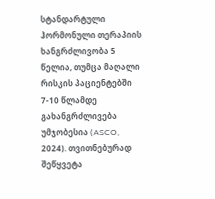სტანდარტული ჰორმონული თერაპიის ხანგრძლივობა 5 წელია, თუმცა მაღალი რისკის პაციენტებში 7-10 წლამდე გახანგრძლივება უმჯობესია (ASCO, 2024). თვითნებურად შეწყვეტა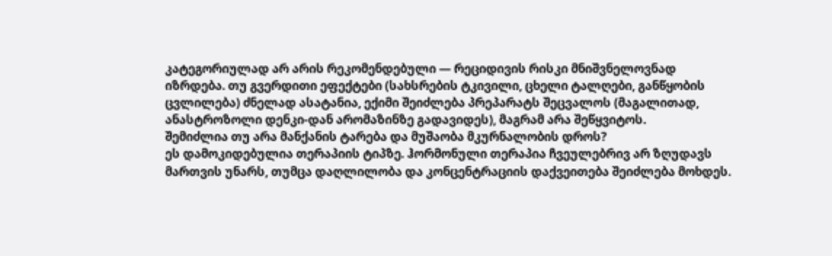კატეგორიულად არ არის რეკომენდებული — რეციდივის რისკი მნიშვნელოვნად იზრდება. თუ გვერდითი ეფექტები (სახსრების ტკივილი, ცხელი ტალღები, განწყობის ცვლილება) ძნელად ასატანია, ექიმი შეიძლება პრეპარატს შეცვალოს (მაგალითად, ანასტროზოლი დენკი-დან არომაზინზე გადავიდეს), მაგრამ არა შეწყვიტოს.
შემიძლია თუ არა მანქანის ტარება და მუშაობა მკურნალობის დროს?
ეს დამოკიდებულია თერაპიის ტიპზე. ჰორმონული თერაპია ჩვეულებრივ არ ზღუდავს მართვის უნარს, თუმცა დაღლილობა და კონცენტრაციის დაქვეითება შეიძლება მოხდეს.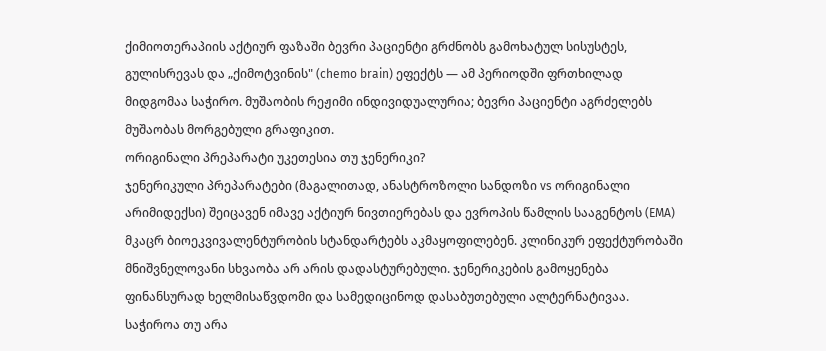ქიმიოთერაპიის აქტიურ ფაზაში ბევრი პაციენტი გრძნობს გამოხატულ სისუსტეს, გულისრევას და „ქიმოტვინის" (chemo brain) ეფექტს — ამ პერიოდში ფრთხილად მიდგომაა საჭირო. მუშაობის რეჟიმი ინდივიდუალურია; ბევრი პაციენტი აგრძელებს მუშაობას მორგებული გრაფიკით.
ორიგინალი პრეპარატი უკეთესია თუ ჯენერიკი?
ჯენერიკული პრეპარატები (მაგალითად, ანასტროზოლი სანდოზი vs ორიგინალი არიმიდექსი) შეიცავენ იმავე აქტიურ ნივთიერებას და ევროპის წამლის სააგენტოს (EMA) მკაცრ ბიოეკვივალენტურობის სტანდარტებს აკმაყოფილებენ. კლინიკურ ეფექტურობაში მნიშვნელოვანი სხვაობა არ არის დადასტურებული. ჯენერიკების გამოყენება ფინანსურად ხელმისაწვდომი და სამედიცინოდ დასაბუთებული ალტერნატივაა.
საჭიროა თუ არა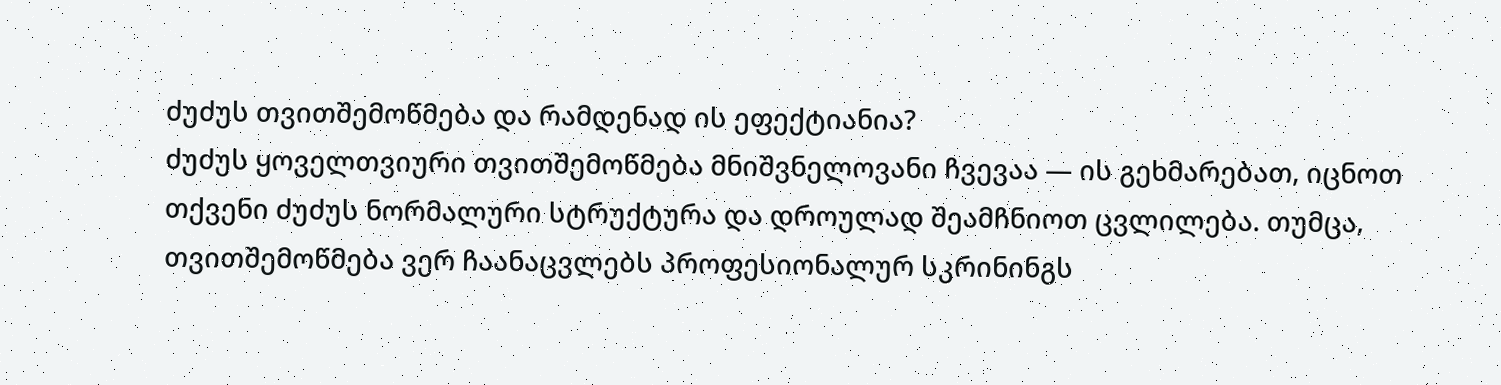ძუძუს თვითშემოწმება და რამდენად ის ეფექტიანია?
ძუძუს ყოველთვიური თვითშემოწმება მნიშვნელოვანი ჩვევაა — ის გეხმარებათ, იცნოთ თქვენი ძუძუს ნორმალური სტრუქტურა და დროულად შეამჩნიოთ ცვლილება. თუმცა, თვითშემოწმება ვერ ჩაანაცვლებს პროფესიონალურ სკრინინგს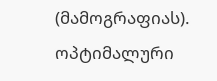(მამოგრაფიას). ოპტიმალური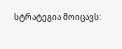სტრატეგია მოიცავს: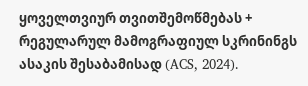ყოველთვიურ თვითშემოწმებას + რეგულარულ მამოგრაფიულ სკრინინგს ასაკის შესაბამისად (ACS, 2024).